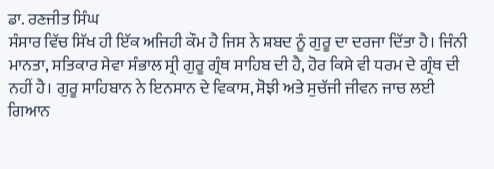ਡਾ. ਰਣਜੀਤ ਸਿੰਘ
ਸੰਸਾਰ ਵਿੱਚ ਸਿੱਖ ਹੀ ਇੱਕ ਅਜਿਹੀ ਕੌਮ ਹੈ ਜਿਸ ਨੇ ਸ਼ਬਦ ਨੂੰ ਗੁਰੂ ਦਾ ਦਰਜਾ ਦਿੱਤਾ ਹੈ। ਜਿੰਨੀ ਮਾਨਤਾ, ਸਤਿਕਾਰ ਸੇਵਾ ਸੰਭਾਲ ਸ੍ਰੀ ਗੁਰੂ ਗ੍ਰੰਥ ਸਾਹਿਬ ਦੀ ਹੈ, ਹੋਰ ਕਿਸੇ ਵੀ ਧਰਮ ਦੇ ਗ੍ਰੰਥ ਦੀ ਨਹੀਂ ਹੈ। ਗੁਰੂ ਸਾਹਿਬਾਨ ਨੇ ਇਨਸਾਨ ਦੇ ਵਿਕਾਸ, ਸੋਝੀ ਅਤੇ ਸੁਚੱਜੀ ਜੀਵਨ ਜਾਚ ਲਈ ਗਿਆਨ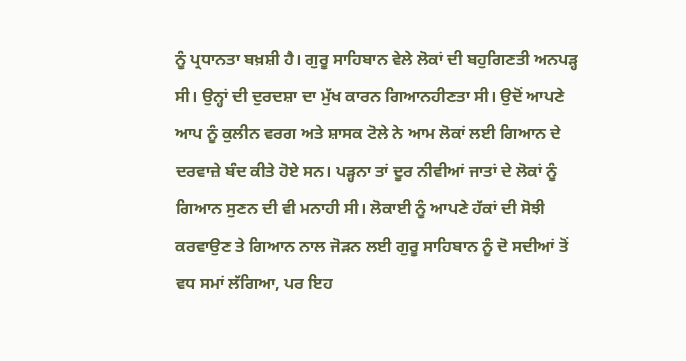ਨੂੰ ਪ੍ਰਧਾਨਤਾ ਬਖ਼ਸ਼ੀ ਹੈ। ਗੁਰੂ ਸਾਹਿਬਾਨ ਵੇਲੇ ਲੋਕਾਂ ਦੀ ਬਹੁਗਿਣਤੀ ਅਨਪੜ੍ਹ ਸੀ। ਉਨ੍ਹਾਂ ਦੀ ਦੁਰਦਸ਼ਾ ਦਾ ਮੁੱਖ ਕਾਰਨ ਗਿਆਨਹੀਣਤਾ ਸੀ। ਉਦੋਂ ਆਪਣੇ ਆਪ ਨੂੰ ਕੁਲੀਨ ਵਰਗ ਅਤੇ ਸ਼ਾਸਕ ਟੋਲੇ ਨੇ ਆਮ ਲੋਕਾਂ ਲਈ ਗਿਆਨ ਦੇ ਦਰਵਾਜ਼ੇ ਬੰਦ ਕੀਤੇ ਹੋਏ ਸਨ। ਪੜ੍ਹਨਾ ਤਾਂ ਦੂਰ ਨੀਵੀਆਂ ਜਾਤਾਂ ਦੇ ਲੋਕਾਂ ਨੂੰ ਗਿਆਨ ਸੁਣਨ ਦੀ ਵੀ ਮਨਾਹੀ ਸੀ। ਲੋਕਾਈ ਨੂੰ ਆਪਣੇ ਹੱਕਾਂ ਦੀ ਸੋਝੀ ਕਰਵਾਉਣ ਤੇ ਗਿਆਨ ਨਾਲ ਜੋੜਨ ਲਈ ਗੁਰੂ ਸਾਹਿਬਾਨ ਨੂੰ ਦੋ ਸਦੀਆਂ ਤੋਂ ਵਧ ਸਮਾਂ ਲੱਗਿਆ, ਪਰ ਇਹ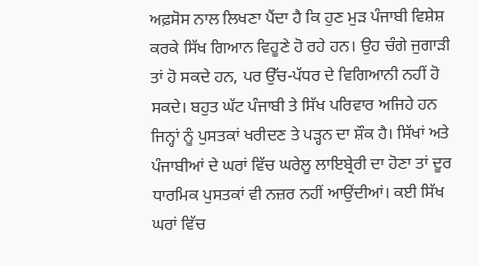ਅਫ਼ਸੋਸ ਨਾਲ ਲਿਖਣਾ ਪੈਂਦਾ ਹੈ ਕਿ ਹੁਣ ਮੁੜ ਪੰਜਾਬੀ ਵਿਸ਼ੇਸ਼ ਕਰਕੇ ਸਿੱਖ ਗਿਆਨ ਵਿਹੂਣੇ ਹੋ ਰਹੇ ਹਨ। ਉਹ ਚੰਗੇ ਜੁਗਾੜੀ ਤਾਂ ਹੋ ਸਕਦੇ ਹਨ, ਪਰ ਉੱਚ-ਪੱਧਰ ਦੇ ਵਿਗਿਆਨੀ ਨਹੀਂ ਹੋ ਸਕਦੇ। ਬਹੁਤ ਘੱਟ ਪੰਜਾਬੀ ਤੇ ਸਿੱਖ ਪਰਿਵਾਰ ਅਜਿਹੇ ਹਨ ਜਿਨ੍ਹਾਂ ਨੂੰ ਪੁਸਤਕਾਂ ਖਰੀਦਣ ਤੇ ਪੜ੍ਹਨ ਦਾ ਸ਼ੌਕ ਹੈ। ਸਿੱਖਾਂ ਅਤੇ ਪੰਜਾਬੀਆਂ ਦੇ ਘਰਾਂ ਵਿੱਚ ਘਰੇਲੂ ਲਾਇਬ੍ਰੇਰੀ ਦਾ ਹੋਣਾ ਤਾਂ ਦੂਰ ਧਾਰਮਿਕ ਪੁਸਤਕਾਂ ਵੀ ਨਜ਼ਰ ਨਹੀਂ ਆਉਂਦੀਆਂ। ਕਈ ਸਿੱਖ ਘਰਾਂ ਵਿੱਚ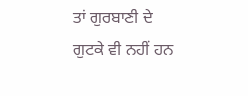ਤਾਂ ਗੁਰਬਾਣੀ ਦੇ ਗੁਟਕੇ ਵੀ ਨਹੀਂ ਹਨ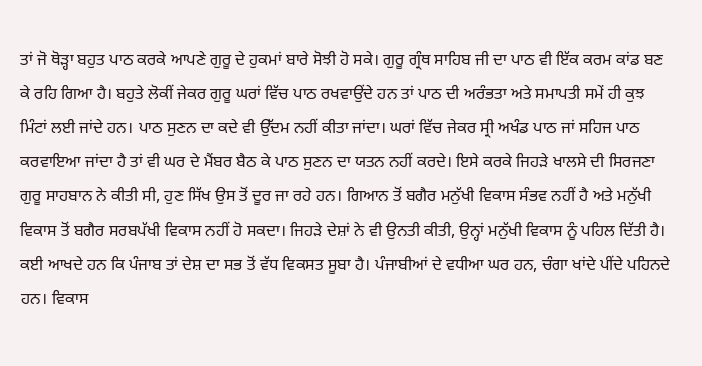ਤਾਂ ਜੋ ਥੋੜ੍ਹਾ ਬਹੁਤ ਪਾਠ ਕਰਕੇ ਆਪਣੇ ਗੁਰੂ ਦੇ ਹੁਕਮਾਂ ਬਾਰੇ ਸੋਝੀ ਹੋ ਸਕੇ। ਗੁਰੂ ਗ੍ਰੰਥ ਸਾਹਿਬ ਜੀ ਦਾ ਪਾਠ ਵੀ ਇੱਕ ਕਰਮ ਕਾਂਡ ਬਣ ਕੇ ਰਹਿ ਗਿਆ ਹੈ। ਬਹੁਤੇ ਲੋਕੀਂ ਜੇਕਰ ਗੁਰੂ ਘਰਾਂ ਵਿੱਚ ਪਾਠ ਰਖਵਾਉਂਦੇ ਹਨ ਤਾਂ ਪਾਠ ਦੀ ਅਰੰਭਤਾ ਅਤੇ ਸਮਾਪਤੀ ਸਮੇਂ ਹੀ ਕੁਝ ਮਿੰਟਾਂ ਲਈ ਜਾਂਦੇ ਹਨ। ਪਾਠ ਸੁਣਨ ਦਾ ਕਦੇ ਵੀ ਉੱਦਮ ਨਹੀਂ ਕੀਤਾ ਜਾਂਦਾ। ਘਰਾਂ ਵਿੱਚ ਜੇਕਰ ਸ੍ਰੀ ਅਖੰਡ ਪਾਠ ਜਾਂ ਸਹਿਜ ਪਾਠ ਕਰਵਾਇਆ ਜਾਂਦਾ ਹੈ ਤਾਂ ਵੀ ਘਰ ਦੇ ਮੈਂਬਰ ਬੈਠ ਕੇ ਪਾਠ ਸੁਣਨ ਦਾ ਯਤਨ ਨਹੀਂ ਕਰਦੇ। ਇਸੇ ਕਰਕੇ ਜਿਹੜੇ ਖਾਲਸੇ ਦੀ ਸਿਰਜਣਾ ਗੁਰੂ ਸਾਹਬਾਨ ਨੇ ਕੀਤੀ ਸੀ, ਹੁਣ ਸਿੱਖ ਉਸ ਤੋਂ ਦੂਰ ਜਾ ਰਹੇ ਹਨ। ਗਿਆਨ ਤੋਂ ਬਗੈਰ ਮਨੁੱਖੀ ਵਿਕਾਸ ਸੰਭਵ ਨਹੀਂ ਹੈ ਅਤੇ ਮਨੁੱਖੀ ਵਿਕਾਸ ਤੋਂ ਬਗੈਰ ਸਰਬਪੱਖੀ ਵਿਕਾਸ ਨਹੀਂ ਹੋ ਸਕਦਾ। ਜਿਹੜੇ ਦੇਸ਼ਾਂ ਨੇ ਵੀ ਉਨਤੀ ਕੀਤੀ, ਉਨ੍ਹਾਂ ਮਨੁੱਖੀ ਵਿਕਾਸ ਨੂੰ ਪਹਿਲ ਦਿੱਤੀ ਹੈ।
ਕਈ ਆਖਦੇ ਹਨ ਕਿ ਪੰਜਾਬ ਤਾਂ ਦੇਸ਼ ਦਾ ਸਭ ਤੋਂ ਵੱਧ ਵਿਕਸਤ ਸੂਬਾ ਹੈ। ਪੰਜਾਬੀਆਂ ਦੇ ਵਧੀਆ ਘਰ ਹਨ, ਚੰਗਾ ਖਾਂਦੇ ਪੀਂਦੇ ਪਹਿਨਦੇ ਹਨ। ਵਿਕਾਸ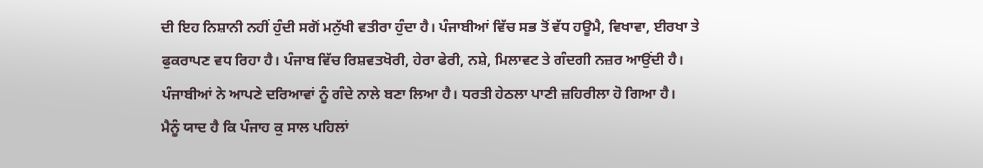ਦੀ ਇਹ ਨਿਸ਼ਾਨੀ ਨਹੀਂ ਹੁੰਦੀ ਸਗੋਂ ਮਨੁੱਖੀ ਵਤੀਰਾ ਹੁੰਦਾ ਹੈ। ਪੰਜਾਬੀਆਂ ਵਿੱਚ ਸਭ ਤੋਂ ਵੱਧ ਹਊਮੈ, ਵਿਖਾਵਾ, ਈਰਖਾ ਤੇ ਫੁਕਰਾਪਣ ਵਧ ਰਿਹਾ ਹੈ। ਪੰਜਾਬ ਵਿੱਚ ਰਿਸ਼ਵਤਖੋਰੀ, ਹੇਰਾ ਫੇਰੀ, ਨਸ਼ੇ, ਮਿਲਾਵਟ ਤੇ ਗੰਦਗੀ ਨਜ਼ਰ ਆਉਂਦੀ ਹੈ। ਪੰਜਾਬੀਆਂ ਨੇ ਆਪਣੇ ਦਰਿਆਵਾਂ ਨੂੰ ਗੰਦੇ ਨਾਲੇ ਬਣਾ ਲਿਆ ਹੈ। ਧਰਤੀ ਹੇਠਲਾ ਪਾਣੀ ਜ਼ਹਿਰੀਲਾ ਹੋ ਗਿਆ ਹੈ।
ਮੈਨੂੰ ਯਾਦ ਹੈ ਕਿ ਪੰਜਾਹ ਕੁ ਸਾਲ ਪਹਿਲਾਂ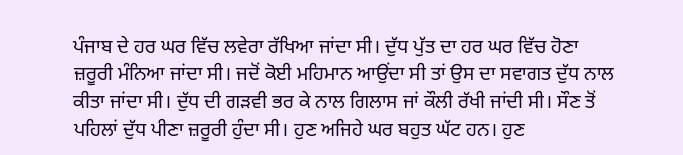ਪੰਜਾਬ ਦੇ ਹਰ ਘਰ ਵਿੱਚ ਲਵੇਰਾ ਰੱਖਿਆ ਜਾਂਦਾ ਸੀ। ਦੁੱਧ ਪੁੱਤ ਦਾ ਹਰ ਘਰ ਵਿੱਚ ਹੋਣਾ ਜ਼ਰੂਰੀ ਮੰਨਿਆ ਜਾਂਦਾ ਸੀ। ਜਦੋਂ ਕੋਈ ਮਹਿਮਾਨ ਆਉਂਦਾ ਸੀ ਤਾਂ ਉਸ ਦਾ ਸਵਾਗਤ ਦੁੱਧ ਨਾਲ ਕੀਤਾ ਜਾਂਦਾ ਸੀ। ਦੁੱਧ ਦੀ ਗੜਵੀ ਭਰ ਕੇ ਨਾਲ ਗਿਲਾਸ ਜਾਂ ਕੌਲੀ ਰੱਖੀ ਜਾਂਦੀ ਸੀ। ਸੌਣ ਤੋਂ ਪਹਿਲਾਂ ਦੁੱਧ ਪੀਣਾ ਜ਼ਰੂਰੀ ਹੁੰਦਾ ਸੀ। ਹੁਣ ਅਜਿਹੇ ਘਰ ਬਹੁਤ ਘੱਟ ਹਨ। ਹੁਣ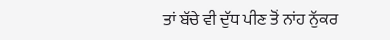ਤਾਂ ਬੱਚੇ ਵੀ ਦੁੱਧ ਪੀਣ ਤੋਂ ਨਾਂਹ ਨੁੱਕਰ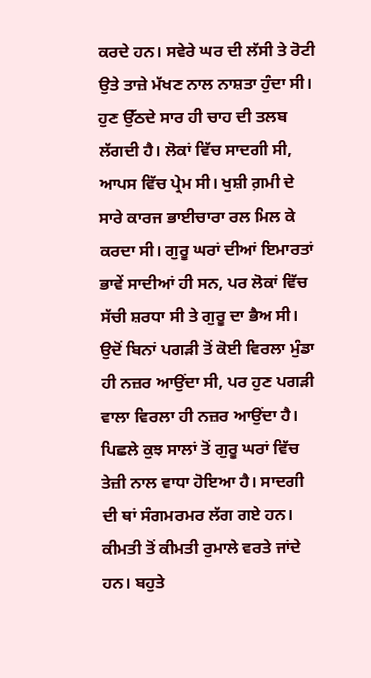ਕਰਦੇ ਹਨ। ਸਵੇਰੇ ਘਰ ਦੀ ਲੱਸੀ ਤੇ ਰੋਟੀ ਉਤੇ ਤਾਜ਼ੇ ਮੱਖਣ ਨਾਲ ਨਾਸ਼ਤਾ ਹੁੰਦਾ ਸੀ। ਹੁਣ ਉੱਠਦੇ ਸਾਰ ਹੀ ਚਾਹ ਦੀ ਤਲਬ ਲੱਗਦੀ ਹੈ। ਲੋਕਾਂ ਵਿੱਚ ਸਾਦਗੀ ਸੀ, ਆਪਸ ਵਿੱਚ ਪ੍ਰੇਮ ਸੀ। ਖੁਸ਼ੀ ਗ਼ਮੀ ਦੇ ਸਾਰੇ ਕਾਰਜ ਭਾਈਚਾਰਾ ਰਲ ਮਿਲ ਕੇ ਕਰਦਾ ਸੀ। ਗੁਰੂ ਘਰਾਂ ਦੀਆਂ ਇਮਾਰਤਾਂ ਭਾਵੇਂ ਸਾਦੀਆਂ ਹੀ ਸਨ, ਪਰ ਲੋਕਾਂ ਵਿੱਚ ਸੱਚੀ ਸ਼ਰਧਾ ਸੀ ਤੇ ਗੁਰੂ ਦਾ ਭੈਅ ਸੀ। ਉਦੋਂ ਬਿਨਾਂ ਪਗੜੀ ਤੋਂ ਕੋਈ ਵਿਰਲਾ ਮੁੰਡਾ ਹੀ ਨਜ਼ਰ ਆਉਂਦਾ ਸੀ, ਪਰ ਹੁਣ ਪਗੜੀ ਵਾਲਾ ਵਿਰਲਾ ਹੀ ਨਜ਼ਰ ਆਉਂਦਾ ਹੈ। ਪਿਛਲੇ ਕੁਝ ਸਾਲਾਂ ਤੋਂ ਗੁਰੂ ਘਰਾਂ ਵਿੱਚ ਤੇਜ਼ੀ ਨਾਲ ਵਾਧਾ ਹੋਇਆ ਹੈ। ਸਾਦਗੀ ਦੀ ਥਾਂ ਸੰਗਮਰਮਰ ਲੱਗ ਗਏ ਹਨ। ਕੀਮਤੀ ਤੋਂ ਕੀਮਤੀ ਰੁਮਾਲੇ ਵਰਤੇ ਜਾਂਦੇ ਹਨ। ਬਹੁਤੇ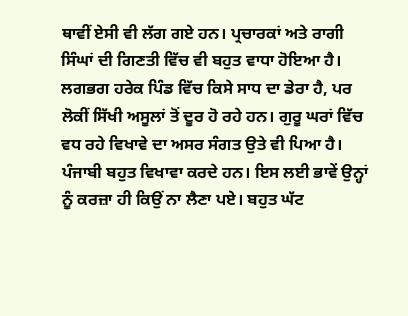ਥਾਵੀਂ ਏਸੀ ਵੀ ਲੱਗ ਗਏ ਹਨ। ਪ੍ਰਚਾਰਕਾਂ ਅਤੇ ਰਾਗੀ ਸਿੰਘਾਂ ਦੀ ਗਿਣਤੀ ਵਿੱਚ ਵੀ ਬਹੁਤ ਵਾਧਾ ਹੋਇਆ ਹੈ। ਲਗਭਗ ਹਰੇਕ ਪਿੰਡ ਵਿੱਚ ਕਿਸੇ ਸਾਧ ਦਾ ਡੇਰਾ ਹੈ, ਪਰ ਲੋਕੀਂ ਸਿੱਖੀ ਅਸੂਲਾਂ ਤੋਂ ਦੂਰ ਹੋ ਰਹੇ ਹਨ। ਗੁਰੂ ਘਰਾਂ ਵਿੱਚ ਵਧ ਰਹੇ ਵਿਖਾਵੇ ਦਾ ਅਸਰ ਸੰਗਤ ਉਤੇ ਵੀ ਪਿਆ ਹੈ। ਪੰਜਾਬੀ ਬਹੁਤ ਵਿਖਾਵਾ ਕਰਦੇ ਹਨ। ਇਸ ਲਈ ਭਾਵੇਂ ਉਨ੍ਹਾਂ ਨੂੰ ਕਰਜ਼ਾ ਹੀ ਕਿਉਂ ਨਾ ਲੈਣਾ ਪਏ। ਬਹੁਤ ਘੱਟ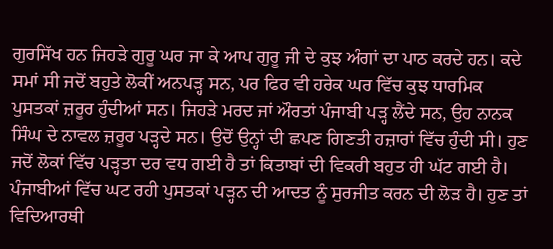ਗੁਰਸਿੱਖ ਹਨ ਜਿਹੜੇ ਗੁਰੂ ਘਰ ਜਾ ਕੇ ਆਪ ਗੁਰੂ ਜੀ ਦੇ ਕੁਝ ਅੰਗਾਂ ਦਾ ਪਾਠ ਕਰਦੇ ਹਨ। ਕਦੇ ਸਮਾਂ ਸੀ ਜਦੋਂ ਬਹੁਤੇ ਲੋਕੀਂ ਅਨਪੜ੍ਹ ਸਨ, ਪਰ ਫਿਰ ਵੀ ਹਰੇਕ ਘਰ ਵਿੱਚ ਕੁਝ ਧਾਰਮਿਕ ਪੁਸਤਕਾਂ ਜ਼ਰੂਰ ਹੁੰਦੀਆਂ ਸਨ। ਜਿਹੜੇ ਮਰਦ ਜਾਂ ਔਰਤਾਂ ਪੰਜਾਬੀ ਪੜ੍ਹ ਲੈਂਦੇ ਸਨ, ਉਹ ਨਾਨਕ ਸਿੰਘ ਦੇ ਨਾਵਲ ਜ਼ਰੂਰ ਪੜ੍ਹਦੇ ਸਨ। ਉਦੋਂ ਉਨ੍ਹਾਂ ਦੀ ਛਪਣ ਗਿਣਤੀ ਹਜ਼ਾਰਾਂ ਵਿੱਚ ਹੁੰਦੀ ਸੀ। ਹੁਣ ਜਦੋਂ ਲੋਕਾਂ ਵਿੱਚ ਪੜ੍ਹਤਾ ਦਰ ਵਧ ਗਈ ਹੈ ਤਾਂ ਕਿਤਾਬਾਂ ਦੀ ਵਿਕਰੀ ਬਹੁਤ ਹੀ ਘੱਟ ਗਈ ਹੈ।
ਪੰਜਾਬੀਆਂ ਵਿੱਚ ਘਟ ਰਹੀ ਪੁਸਤਕਾਂ ਪੜ੍ਹਨ ਦੀ ਆਦਤ ਨੂੰ ਸੁਰਜੀਤ ਕਰਨ ਦੀ ਲੋੜ ਹੈ। ਹੁਣ ਤਾਂ ਵਿਦਿਆਰਥੀ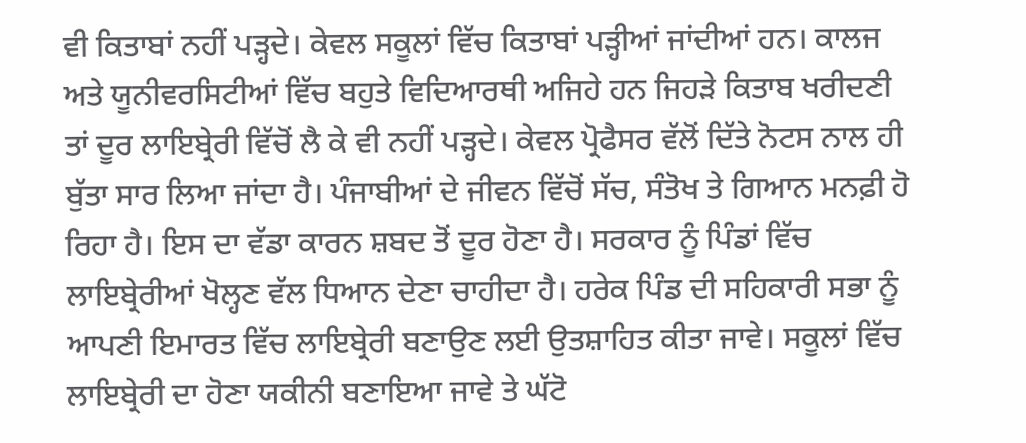ਵੀ ਕਿਤਾਬਾਂ ਨਹੀਂ ਪੜ੍ਹਦੇ। ਕੇਵਲ ਸਕੂਲਾਂ ਵਿੱਚ ਕਿਤਾਬਾਂ ਪੜ੍ਹੀਆਂ ਜਾਂਦੀਆਂ ਹਨ। ਕਾਲਜ ਅਤੇ ਯੂਨੀਵਰਸਿਟੀਆਂ ਵਿੱਚ ਬਹੁਤੇ ਵਿਦਿਆਰਥੀ ਅਜਿਹੇ ਹਨ ਜਿਹੜੇ ਕਿਤਾਬ ਖਰੀਦਣੀ ਤਾਂ ਦੂਰ ਲਾਇਬ੍ਰੇਰੀ ਵਿੱਚੋਂ ਲੈ ਕੇ ਵੀ ਨਹੀਂ ਪੜ੍ਹਦੇ। ਕੇਵਲ ਪ੍ਰੋਫੈਸਰ ਵੱਲੋਂ ਦਿੱਤੇ ਨੋਟਸ ਨਾਲ ਹੀ ਬੁੱਤਾ ਸਾਰ ਲਿਆ ਜਾਂਦਾ ਹੈ। ਪੰਜਾਬੀਆਂ ਦੇ ਜੀਵਨ ਵਿੱਚੋਂ ਸੱਚ, ਸੰਤੋਖ ਤੇ ਗਿਆਨ ਮਨਫ਼ੀ ਹੋ ਰਿਹਾ ਹੈ। ਇਸ ਦਾ ਵੱਡਾ ਕਾਰਨ ਸ਼ਬਦ ਤੋਂ ਦੂਰ ਹੋਣਾ ਹੈ। ਸਰਕਾਰ ਨੂੰ ਪਿੰਡਾਂ ਵਿੱਚ ਲਾਇਬ੍ਰੇਰੀਆਂ ਖੋਲ੍ਹਣ ਵੱਲ ਧਿਆਨ ਦੇਣਾ ਚਾਹੀਦਾ ਹੈ। ਹਰੇਕ ਪਿੰਡ ਦੀ ਸਹਿਕਾਰੀ ਸਭਾ ਨੂੰ ਆਪਣੀ ਇਮਾਰਤ ਵਿੱਚ ਲਾਇਬ੍ਰੇਰੀ ਬਣਾਉਣ ਲਈ ਉਤਸ਼ਾਹਿਤ ਕੀਤਾ ਜਾਵੇ। ਸਕੂਲਾਂ ਵਿੱਚ ਲਾਇਬ੍ਰੇਰੀ ਦਾ ਹੋਣਾ ਯਕੀਨੀ ਬਣਾਇਆ ਜਾਵੇ ਤੇ ਘੱਟੋ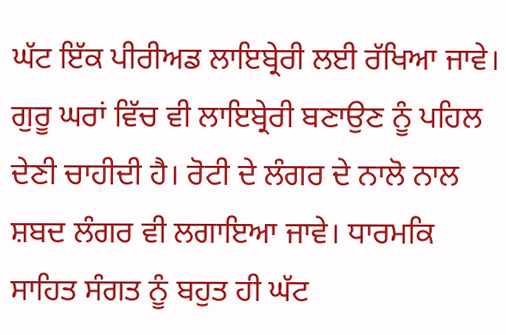ਘੱਟ ਇੱਕ ਪੀਰੀਅਡ ਲਾਇਬ੍ਰੇਰੀ ਲਈ ਰੱਖਿਆ ਜਾਵੇ।
ਗੁਰੂ ਘਰਾਂ ਵਿੱਚ ਵੀ ਲਾਇਬ੍ਰੇਰੀ ਬਣਾਉਣ ਨੂੰ ਪਹਿਲ ਦੇਣੀ ਚਾਹੀਦੀ ਹੈ। ਰੋਟੀ ਦੇ ਲੰਗਰ ਦੇ ਨਾਲੋ ਨਾਲ ਸ਼ਬਦ ਲੰਗਰ ਵੀ ਲਗਾਇਆ ਜਾਵੇ। ਧਾਰਮਕਿ ਸਾਹਿਤ ਸੰਗਤ ਨੂੰ ਬਹੁਤ ਹੀ ਘੱਟ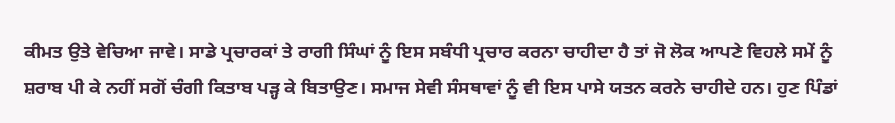ਕੀਮਤ ਉਤੇ ਵੇਚਿਆ ਜਾਵੇ। ਸਾਡੇ ਪ੍ਰਚਾਰਕਾਂ ਤੇ ਰਾਗੀ ਸਿੰਘਾਂ ਨੂੰ ਇਸ ਸਬੰਧੀ ਪ੍ਰਚਾਰ ਕਰਨਾ ਚਾਹੀਦਾ ਹੈ ਤਾਂ ਜੋ ਲੋਕ ਆਪਣੇ ਵਿਹਲੇ ਸਮੇਂ ਨੂੰ ਸ਼ਰਾਬ ਪੀ ਕੇ ਨਹੀਂ ਸਗੋਂ ਚੰਗੀ ਕਿਤਾਬ ਪੜ੍ਹ ਕੇ ਬਿਤਾਉਣ। ਸਮਾਜ ਸੇਵੀ ਸੰਸਥਾਵਾਂ ਨੂੰ ਵੀ ਇਸ ਪਾਸੇ ਯਤਨ ਕਰਨੇ ਚਾਹੀਦੇ ਹਨ। ਹੁਣ ਪਿੰਡਾਂ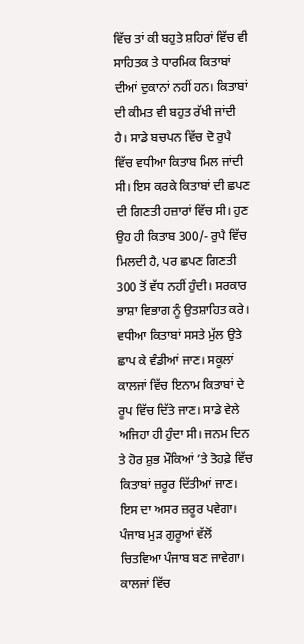ਵਿੱਚ ਤਾਂ ਕੀ ਬਹੁਤੇ ਸ਼ਹਿਰਾਂ ਵਿੱਚ ਵੀ ਸਾਹਿਤਕ ਤੇ ਧਾਰਮਿਕ ਕਿਤਾਬਾਂ ਦੀਆਂ ਦੁਕਾਨਾਂ ਨਹੀਂ ਹਨ। ਕਿਤਾਬਾਂ ਦੀ ਕੀਮਤ ਵੀ ਬਹੁਤ ਰੱਖੀ ਜਾਂਦੀ ਹੈ। ਸਾਡੇ ਬਚਪਨ ਵਿੱਚ ਦੋ ਰੁਪੈ ਵਿੱਚ ਵਧੀਆ ਕਿਤਾਬ ਮਿਲ ਜਾਂਦੀ ਸੀ। ਇਸ ਕਰਕੇ ਕਿਤਾਬਾਂ ਦੀ ਛਪਣ ਦੀ ਗਿਣਤੀ ਹਜ਼ਾਰਾਂ ਵਿੱਚ ਸੀ। ਹੁਣ ਉਹ ਹੀ ਕਿਤਾਬ 300/- ਰੁਪੈ ਵਿੱਚ ਮਿਲਦੀ ਹੈ, ਪਰ ਛਪਣ ਗਿਣਤੀ 300 ਤੋਂ ਵੱਧ ਨਹੀਂ ਹੁੰਦੀ। ਸਰਕਾਰ ਭਾਸ਼ਾ ਵਿਭਾਗ ਨੂੰ ਉਤਸ਼ਾਹਿਤ ਕਰੇ। ਵਧੀਆ ਕਿਤਾਬਾਂ ਸਸਤੇ ਮੁੱਲ ਉਤੇ ਛਾਪ ਕੇ ਵੰਡੀਆਂ ਜਾਣ। ਸਕੂਲਾਂ ਕਾਲਜਾਂ ਵਿੱਚ ਇਨਾਮ ਕਿਤਾਬਾਂ ਦੇ ਰੂਪ ਵਿੱਚ ਦਿੱਤੇ ਜਾਣ। ਸਾਡੇ ਵੇਲੇ ਅਜਿਹਾ ਹੀ ਹੁੰਦਾ ਸੀ। ਜਨਮ ਦਿਨ ਤੇ ਹੋਰ ਸ਼ੁਭ ਮੌਕਿਆਂ ’ਤੇ ਤੋਹਫ਼ੇ ਵਿੱਚ ਕਿਤਾਬਾਂ ਜ਼ਰੂਰ ਦਿੱਤੀਆਂ ਜਾਣ। ਇਸ ਦਾ ਅਸਰ ਜ਼ਰੂਰ ਪਵੇਗਾ। ਪੰਜਾਬ ਮੁੜ ਗੁਰੂਆਂ ਵੱਲੋਂ ਚਿਤਵਿਆ ਪੰਜਾਬ ਬਣ ਜਾਵੇਗਾ। ਕਾਲਜਾਂ ਵਿੱਚ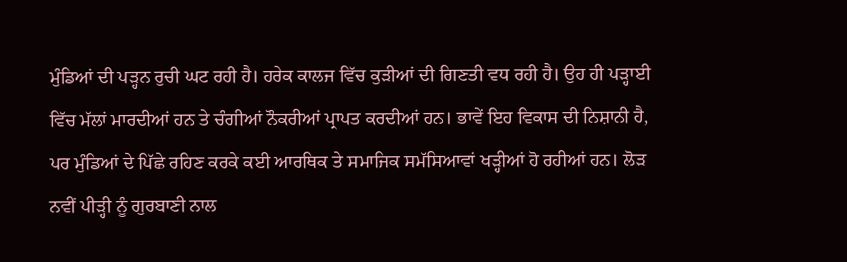ਮੁੰਡਿਆਂ ਦੀ ਪੜ੍ਹਨ ਰੁਚੀ ਘਟ ਰਹੀ ਹੈ। ਹਰੇਕ ਕਾਲਜ ਵਿੱਚ ਕੁੜੀਆਂ ਦੀ ਗਿਣਤੀ ਵਧ ਰਹੀ ਹੈ। ਉਹ ਹੀ ਪੜ੍ਹਾਈ ਵਿੱਚ ਮੱਲਾਂ ਮਾਰਦੀਆਂ ਹਨ ਤੇ ਚੰਗੀਆਂ ਨੌਕਰੀਆਂ ਪ੍ਰਾਪਤ ਕਰਦੀਆਂ ਹਨ। ਭਾਵੇਂ ਇਹ ਵਿਕਾਸ ਦੀ ਨਿਸ਼ਾਨੀ ਹੈ, ਪਰ ਮੁੰਡਿਆਂ ਦੇ ਪਿੱਛੇ ਰਹਿਣ ਕਰਕੇ ਕਈ ਆਰਥਿਕ ਤੇ ਸਮਾਜਿਕ ਸਮੱਸਿਆਵਾਂ ਖੜ੍ਹੀਆਂ ਹੋ ਰਹੀਆਂ ਹਨ। ਲੋੜ ਨਵੀਂ ਪੀੜ੍ਹੀ ਨੂੰ ਗੁਰਬਾਣੀ ਨਾਲ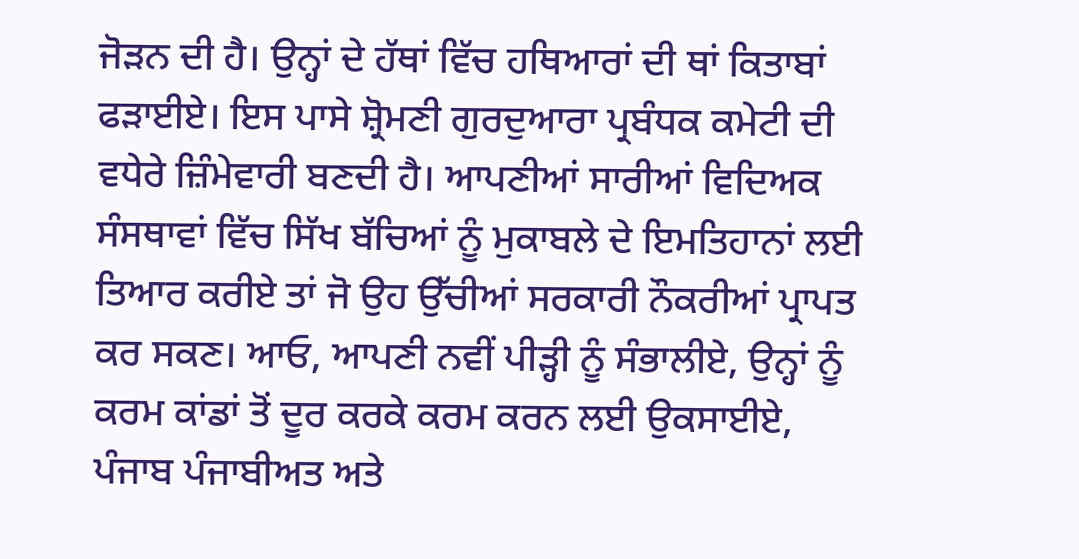ਜੋੜਨ ਦੀ ਹੈ। ਉਨ੍ਹਾਂ ਦੇ ਹੱਥਾਂ ਵਿੱਚ ਹਥਿਆਰਾਂ ਦੀ ਥਾਂ ਕਿਤਾਬਾਂ ਫੜਾਈਏ। ਇਸ ਪਾਸੇ ਸ਼੍ਰੋਮਣੀ ਗੁਰਦੁਆਰਾ ਪ੍ਰਬੰਧਕ ਕਮੇਟੀ ਦੀ ਵਧੇਰੇ ਜ਼ਿੰਮੇਵਾਰੀ ਬਣਦੀ ਹੈ। ਆਪਣੀਆਂ ਸਾਰੀਆਂ ਵਿਦਿਅਕ ਸੰਸਥਾਵਾਂ ਵਿੱਚ ਸਿੱਖ ਬੱਚਿਆਂ ਨੂੰ ਮੁਕਾਬਲੇ ਦੇ ਇਮਤਿਹਾਨਾਂ ਲਈ ਤਿਆਰ ਕਰੀਏ ਤਾਂ ਜੋ ਉਹ ਉੱਚੀਆਂ ਸਰਕਾਰੀ ਨੌਕਰੀਆਂ ਪ੍ਰਾਪਤ ਕਰ ਸਕਣ। ਆਓ, ਆਪਣੀ ਨਵੀਂ ਪੀੜ੍ਹੀ ਨੂੰ ਸੰਭਾਲੀਏ, ਉਨ੍ਹਾਂ ਨੂੰ ਕਰਮ ਕਾਂਡਾਂ ਤੋਂ ਦੂਰ ਕਰਕੇ ਕਰਮ ਕਰਨ ਲਈ ਉਕਸਾਈਏ, ਪੰਜਾਬ ਪੰਜਾਬੀਅਤ ਅਤੇ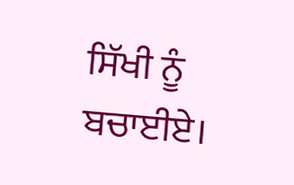ਸਿੱਖੀ ਨੂੰ ਬਚਾਈਏ।